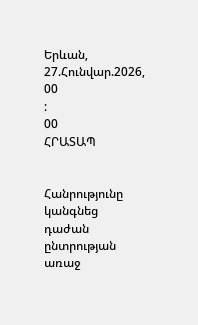Երևան, 27.Հունվար.2026,
00
:
00
ՀՐԱՏԱՊ


Հանրությունը կանգնեց դաժան ընտրության առաջ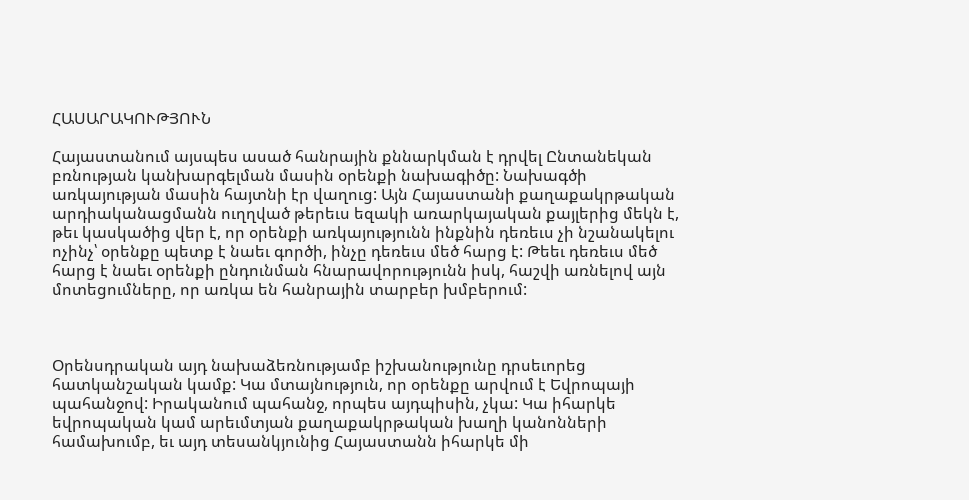ՀԱՍԱՐԱԿՈՒԹՅՈՒՆ

Հայաստանում այսպես ասած հանրային քննարկման է դրվել Ընտանեկան բռնության կանխարգելման մասին օրենքի նախագիծը: Նախագծի առկայության մասին հայտնի էր վաղուց: Այն Հայաստանի քաղաքակրթական արդիականացմանն ուղղված թերեւս եզակի առարկայական քայլերից մեկն է, թեւ կասկածից վեր է, որ օրենքի առկայությունն ինքնին դեռեւս չի նշանակելու ոչինչ՝ օրենքը պետք է նաեւ գործի, ինչը դեռեւս մեծ հարց է: Թեեւ դեռեւս մեծ հարց է նաեւ օրենքի ընդունման հնարավորությունն իսկ, հաշվի առնելով այն մոտեցումները, որ առկա են հանրային տարբեր խմբերում:



Օրենսդրական այդ նախաձեռնությամբ իշխանությունը դրսեւորեց հատկանշական կամք: Կա մտայնություն, որ օրենքը արվում է Եվրոպայի պահանջով: Իրականում պահանջ, որպես այդպիսին, չկա: Կա իհարկե եվրոպական կամ արեւմտյան քաղաքակրթական խաղի կանոնների համախումբ, եւ այդ տեսանկյունից Հայաստանն իհարկե մի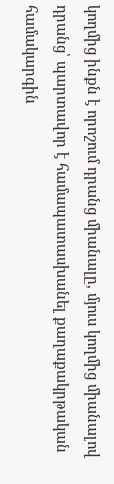կողմից ինքն է որոշում դրանց միանալը, մյուս կողմից միանալով դրանց՝ պարտավոր է համապատասխանել քաղաքակրթական համակարգին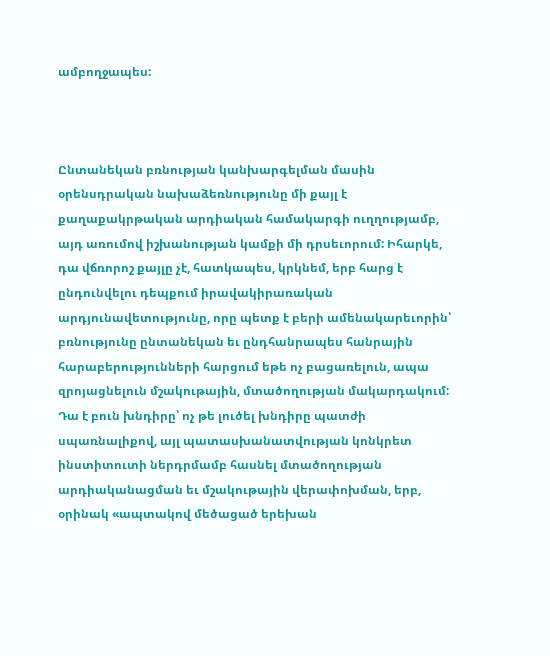ամբողջապես:



Ընտանեկան բռնության կանխարգելման մասին օրենսդրական նախաձեռնությունը մի քայլ է քաղաքակրթական արդիական համակարգի ուղղությամբ, այդ առումով իշխանության կամքի մի դրսեւորում: Իհարկե, դա վճռորոշ քայլը չէ, հատկապես, կրկնեմ, երբ հարց է ընդունվելու դեպքում իրավակիրառական արդյունավետությունը, որը պետք է բերի ամենակարեւորին՝ բռնությունը ընտանեկան եւ ընդհանրապես հանրային հարաբերությունների հարցում եթե ոչ բացառելուն, ապա զրոյացնելուն մշակութային, մտածողության մակարդակում: Դա է բուն խնդիրը՝ ոչ թե լուծել խնդիրը պատժի սպառնալիքով, այլ պատասխանատվության կոնկրետ ինստիտուտի ներդրմամբ հասնել մտածողության արդիականացման եւ մշակութային վերափոխման, երբ, օրինակ «ապտակով մեծացած երեխան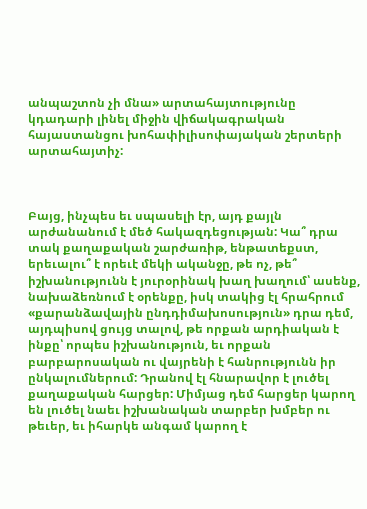անպաշտոն չի մնա» արտահայտությունը կդադարի լինել միջին վիճակագրական հայաստանցու խոհափիլիսոփայական շերտերի արտահայտիչ:



Բայց, ինչպես եւ սպասելի էր, այդ քայլն արժանանում է մեծ հակազդեցության: Կա՞ դրա տակ քաղաքական շարժառիթ, ենթատեքստ, երեւալու՞ է որեւէ մեկի ականջը, թե ոչ, թե՞ իշխանությունն է յուրօրինակ խաղ խաղում՝ ասենք, նախաձեռնում է օրենքը, իսկ տակից էլ հրահրում «քարանձավային ընդդիմախոսություն» դրա դեմ, այդպիսով ցույց տալով, թե որքան արդիական է ինքը՝ որպես իշխանություն, եւ որքան բարբարոսական ու վայրենի է հանրությունն իր ընկալումներում: Դրանով էլ հնարավոր է լուծել քաղաքական հարցեր: Միմյաց դեմ հարցեր կարող են լուծել նաեւ իշխանական տարբեր խմբեր ու թեւեր, եւ իհարկե անգամ կարող է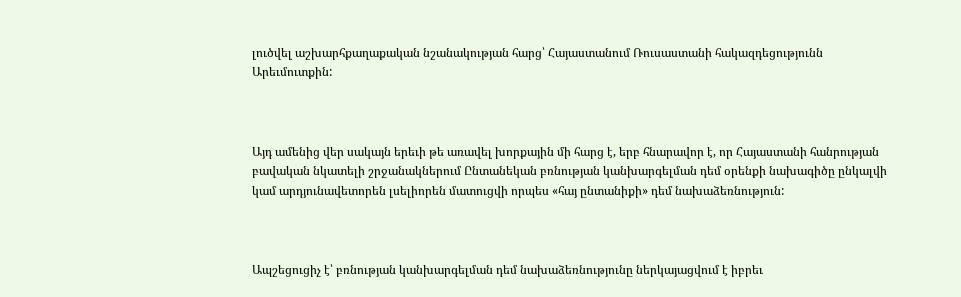լուծվել աշխարհքաղաքական նշանակության հարց՝ Հայաստանում Ռուսաստանի հակազդեցությունն Արեւմուտքին:



Այդ ամենից վեր սակայն երեւի թե առավել խորքային մի հարց է, երբ հնարավոր է, որ Հայաստանի հանրության բավական նկատելի շրջանակներում Ընտանեկան բռնության կանխարգելման դեմ օրենքի նախագիծը ընկալվի կամ արդյունավետորեն լսելիորեն մատուցվի որպես «հայ ընտանիքի» դեմ նախաձեռնություն:



Ապշեցուցիչ է՝ բռնության կանխարգելման դեմ նախաձեռնությունը ներկայացվում է իբրեւ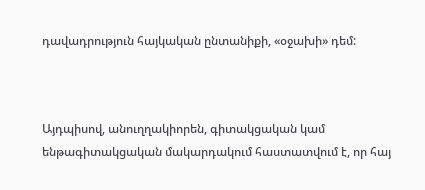դավադրություն հայկական ընտանիքի, «օջախի» դեմ:



Այդպիսով, անուղղակիորեն, գիտակցական կամ ենթագիտակցական մակարդակում հաստատվում է, որ հայ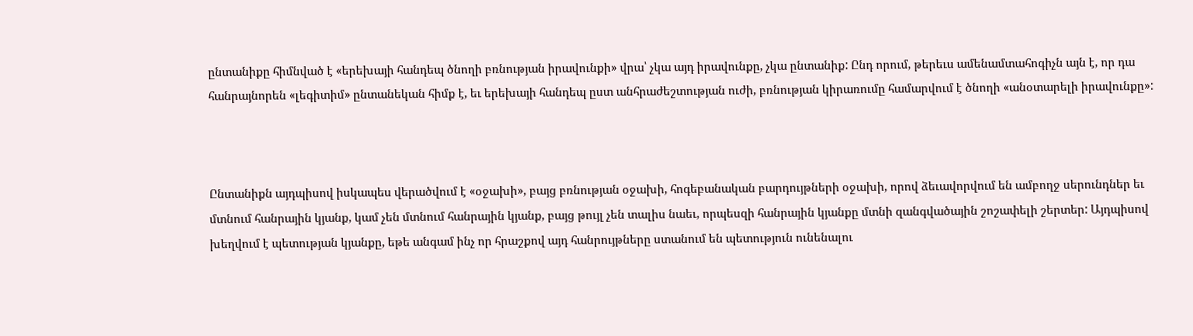ընտանիքը հիմնված է «երեխայի հանդեպ ծնողի բռնության իրավունքի» վրա՝ չկա այդ իրավունքը, չկա ընտանիք: Ընդ որում, թերեւս ամենամտահոգիչն այն է, որ դա հանրայնորեն «լեգիտիմ» ընտանեկան հիմք է, եւ երեխայի հանդեպ ըստ անհրաժեշտության ուժի, բռնության կիրառումը համարվում է ծնողի «անօտարելի իրավունքը»:



Ընտանիքն այդպիսով իսկապես վերածվում է «օջախի», բայց բռնության օջախի, հոգեբանական բարդույթների օջախի, որով ձեւավորվում են ամբողջ սերունդներ եւ մտնում հանրային կյանք, կամ չեն մտնում հանրային կյանք, բայց թույլ չեն տալիս նաեւ, որպեսզի հանրային կյանքը մտնի զանգվածային շոշափելի շերտեր: Այդպիսով խեղվում է պետության կյանքը, եթե անգամ ինչ որ հրաշքով այդ հանրույթները ստանում են պետություն ունենալու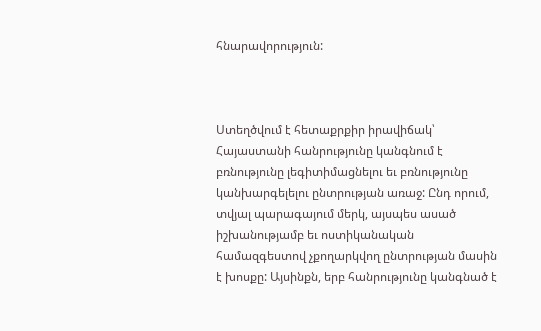հնարավորություն:



Ստեղծվում է հետաքրքիր իրավիճակ՝ Հայաստանի հանրությունը կանգնում է բռնությունը լեգիտիմացնելու եւ բռնությունը կանխարգելելու ընտրության առաջ: Ընդ որում, տվյալ պարագայում մերկ, այսպես ասած իշխանությամբ եւ ոստիկանական համազգեստով չքողարկվող ընտրության մասին է խոսքը: Այսինքն, երբ հանրությունը կանգնած է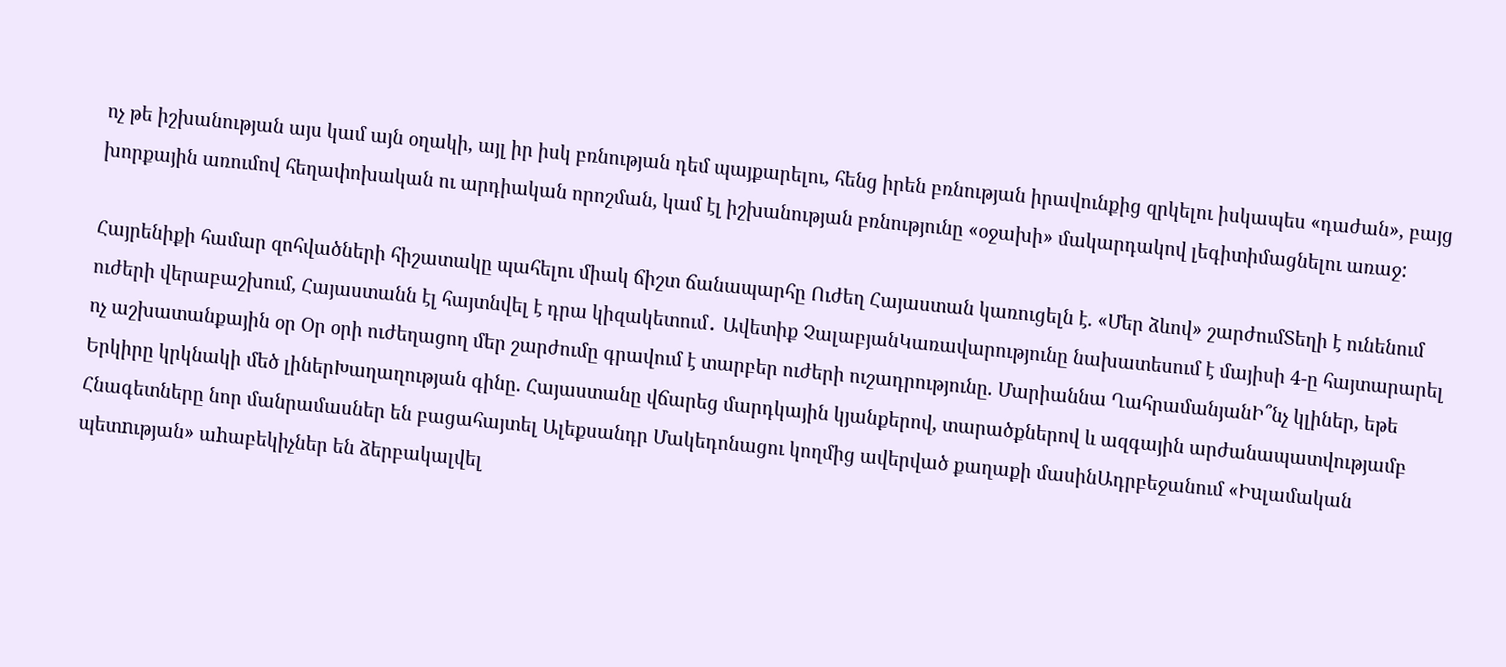ոչ թե իշխանության այս կամ այն օղակի, այլ իր իսկ բռնության դեմ պայքարելու, հենց իրեն բռնության իրավունքից զրկելու իսկապես «դաժան», բայց խորքային առումով հեղափոխական ու արդիական որոշման, կամ էլ իշխանության բռնությունը «օջախի» մակարդակով լեգիտիմացնելու առաջ:

Հայրենիքի համար զոհվածների հիշատակը պահելու միակ ճիշտ ճանապարհը Ուժեղ Հայաստան կառուցելն է. «Մեր ձևով» շարժումՏեղի է ունենում ուժերի վերաբաշխում, Հայաստանն էլ հայտնվել է դրա կիզակետում․ Ավետիք ՉալաբյանԿառավարությունը նախատեսում է մայիսի 4-ը հայտարարել ոչ աշխատանքային օր Օր օրի ուժեղացող մեր շարժումը գրավում է տարբեր ուժերի ուշադրությունը. Մարիաննա ՂահրամանյանԻ՞նչ կլիներ, եթե Երկիրը կրկնակի մեծ լիներԽաղաղության գինը. Հայաստանը վճարեց մարդկային կյանքերով, տարածքներով և ազգային արժանապատվությամբ Հնագետները նոր մանրամասներ են բացահայտել Ալեքսանդր Մակեդոնացու կողմից ավերված քաղաքի մասինԱդրբեջանում «Իuլամական պետnւթյան» աhաբեկիչներ են ձերբակալվել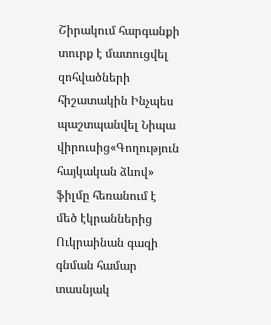Շիրակում հարգանքի տուրք է մատուցվել զոհվածների հիշատակին Ինչպես պաշտպանվել Նիպա վիրուսից«Գողություն հայկական ձևով» ֆիլմը հեռանում է մեծ էկրաններից Ուկրաինան գազի գնման համար տասնյակ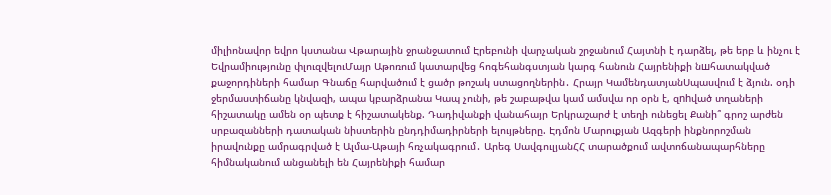միլիոնավոր եվրո կստանա Վթարային ջրանջատում Էրեբունի վարչական շրջանում Հայտնի է դարձել, թե երբ և ինչու է Եվրամիությունը փլուզվելուՄայր Աթոռում կատարվեց հոգեհանգստյան կարգ հանուն Հայրենիքի նшհատակված քաջորդիների համար Գնաճը հարվածում է ցածր թոշակ ստացողներին․ Հրայր ԿամենդատյանՍպասվում է ձյուն. օդի ջերմաստիճանը կնվազի, ապա կբարձրանա Կապ չունի, թե շաբաթվա կամ ամսվա որ օրն է, զnhված տղաների հիշատակը ամեն օր պետք է հիշատակենք. Դադիվանքի վանահայր Երկրաշարժ է տեղի ունեցել Քանի՞ գրոշ արժեն սրբազանների դատական նիստերին ընդդիմադիրների ելույթները. Էդմոն Մարուքյան Ազգերի ինքնորոշման իրավունքը ամրագրված է Ալմա-Աթայի հռչակագրում․ Արեգ ՍավգուլյանՀՀ տարածքում ավտոճանապարհները հիմնականում անցանելի են Հայրենիքի համար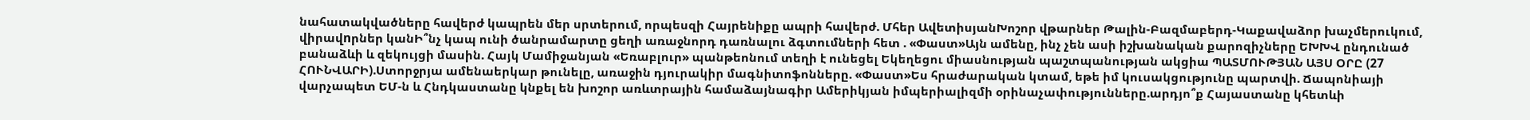նահատակվածները հավերժ կապրեն մեր սրտերում, որպեսզի Հայրենիքը ապրի հավերժ. Մհեր ԱվետիսյանԽոշոր վթարներ Թալին-Բազմաբերդ-Կաքավաձոր խաչմերուկում, վիրավnրներ կանԻ՞նչ կապ ունի ծանրամարտը ցեղի առաջնորդ դառնալու ձգտումների հետ . «Փաստ»Այն ամենը, ինչ չեն ասի իշխանական քարոզիչները ԵԽԽՎ ընդունած բանաձևի և զեկույցի մասին. Հայկ Մամիջանյան «Եռաբլուր» պանթեոնում տեղի է ունեցել Եկեղեցու միասնության պաշտպանության ակցիա ՊԱՏՄՈՒԹՅԱՆ ԱՅՍ ՕՐԸ (27 ՀՈՒՆՎԱՐԻ).Ստորջրյա ամենաերկար թունելը, առաջին դյուրակիր մագնիտոֆոնները. «Փաստ»Ես հրաժարական կտամ, եթե իմ կուսակցությունը պարտվի. Ճապոնիայի վարչապետ ԵՄ-ն և Հնդկաստանը կնքել են խոշոր առևտրային համաձայնագիր Ամերիկյան իմպերիալիզմի օրինաչափությունները.արդյո՞ք Հայաստանը կհետևի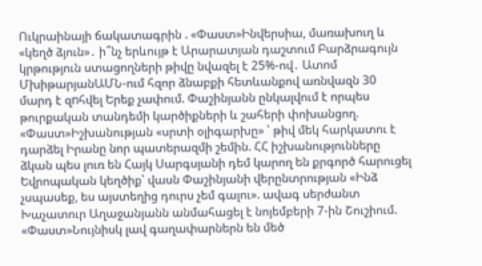Ուկրաինայի ճակատագրին . «Փաստ»Ինվերսիա, մառախուղ և «կեղծ ձյուն»․ ի՞նչ երևույթ է Արարատյան դաշտում Բարձրագույն կրթություն ստացողների թիվը նվազել է 25%-ով․ Ատոմ ՄխիթարյանԱՄՆ-ում հզոր ձնաբքի հետևանքով առնվազն 30 մարդ է զnհվել Երեք չափում. Փաշինյանն ընկալվում է որպես թուրքական տանդեմի կարծիքների և շահերի փոխանցող. «Փաստ»Իշխանության «սրտի օլիգարխը» ՝ թիվ մեկ հարկատու է դարձել Իրանը նոր պատերազմի շեմին. ՀՀ իշխանությունները ձկան պես լուռ են Հայկ Սարգսյանի դեմ կարող են քրգործ հարուցել Եվրոպական կեղծիք՝ վասն Փաշինյանի վերընտրության «Ինձ չսպասեք, ես այստեղից դուրս չեմ գալու». ավագ սերժանտ Խաչատուր Աղաջանյանն անմահացել է նոյեմբերի 7-ին Շուշիում. «Փաստ»Նույնիսկ լավ գաղափարներն են մեծ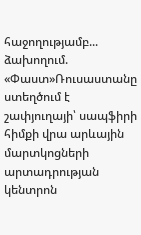հաջողությամբ... ձախողում. «Փաստ»Ռուսաստանը ստեղծում է շափյուղայի՝ սապֆիրի հիմքի վրա արևային մարտկոցների արտադրության կենտրոն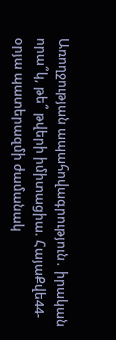Առողջության ապահովագրություն․ իրական որա՞կ, թե՞ թվերի իմիտացիա. ՀայաՔվե44-օրյա պատերազմի ժամանակ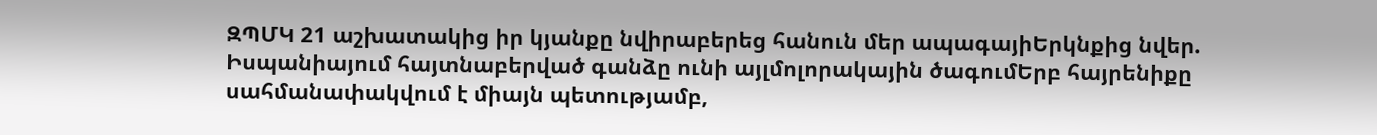ԶՊՄԿ 21 աշխատակից իր կյանքը նվիրաբերեց հանուն մեր ապագայիԵրկնքից նվեր. Իսպանիայում հայտնաբերված գանձը ունի այլմոլորակային ծագումԵրբ հայրենիքը սահմանափակվում է միայն պետությամբ,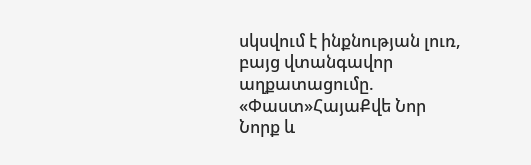սկսվում է ինքնության լուռ, բայց վտանգավոր աղքատացումը. «Փաստ»ՀայաՔվե Նոր Նորք և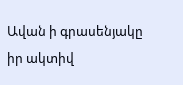Ավան ի գրասենյակը իր ակտիվ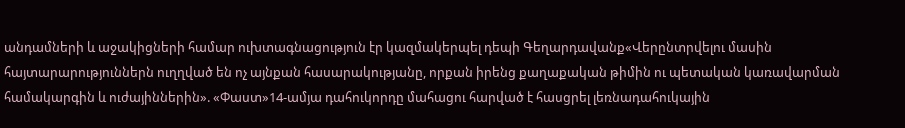անդամների և աջակիցների համար ուխտագնացություն էր կազմակերպել դեպի Գեղարդավանք«Վերընտրվելու մասին հայտարարություններն ուղղված են ոչ այնքան հասարակությանը, որքան իրենց քաղաքական թիմին ու պետական կառավարման համակարգին և ուժայիններին». «Փաստ»14-ամյա դահուկորդը մահացու հարված է հասցրել լեռնադահուկային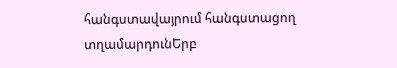հանգստավայրում հանգստացող տղամարդունԵրբ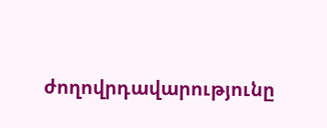ժողովրդավարությունը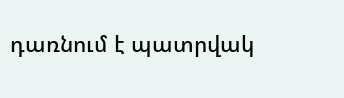դառնում է պատրվակ